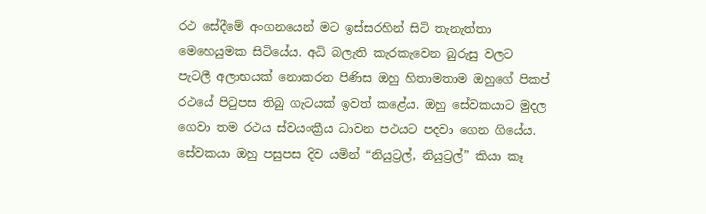රථ සේදීමේ අංගනයෙන් මට ඉස්සරහින් සිටි තැනැත්තා මෙහෙයුමක සිටියේය. අධි බලැති කැරකැවෙන බුරුසු වලට පැටලී අලාභයක් නොකරන පිණිස ඔහු හිතාමතාම ඔහුගේ පිකප් රථයේ පිටුපස තිබු ගැටයක් ඉවත් කළේය. ඔහු සේවකයාට මුදල ගෙවා තම රථය ස්වයංක්‍රීය ධාවන පථයට පදවා ගෙන ගියේය. සේවකයා ඔහු පසුපස දිව යමින් “නියුට්‍රල්, නියුට්‍රල්” කියා කෑ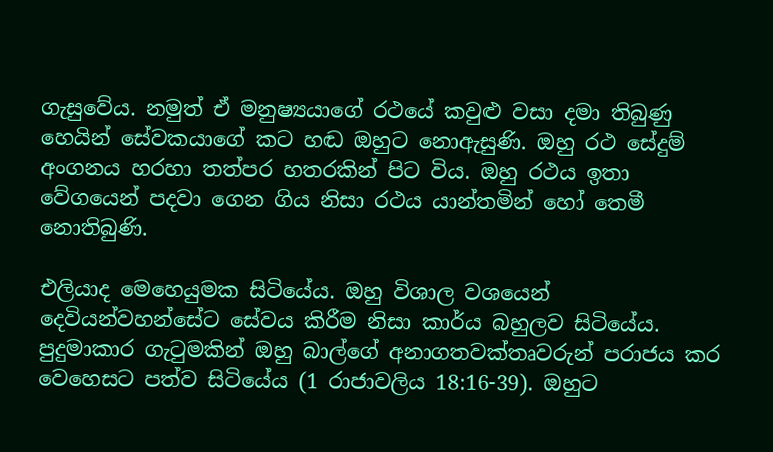ගැසුවේය. නමුත් ඒ මනුෂ්‍යයාගේ රථයේ කවුළු වසා දමා තිබුණු හෙයින් සේවකයාගේ කට හඬ ඔහුට නොඇසුණි. ඔහු රථ සේදුම් අංගනය හරහා තත්පර හතරකින් පිට විය. ඔහු රථය ඉතා වේගයෙන් පදවා ගෙන ගිය නිසා රථය යාන්තමින් හෝ තෙමී නොතිබුණි.

එලියාද මෙහෙයුමක සිටියේය. ඔහු විශාල වශයෙන් දෙවියන්වහන්සේට සේවය කිරීම නිසා කාර්ය බහුලව සිටියේය. පුදුමාකාර ගැටුමකින් ඔහු බාල්ගේ අනාගතවක්තෘවරුන් පරාජය කර වෙහෙසට පත්ව සිටියේය (1 රාජාවලිය 18:16-39). ඔහුට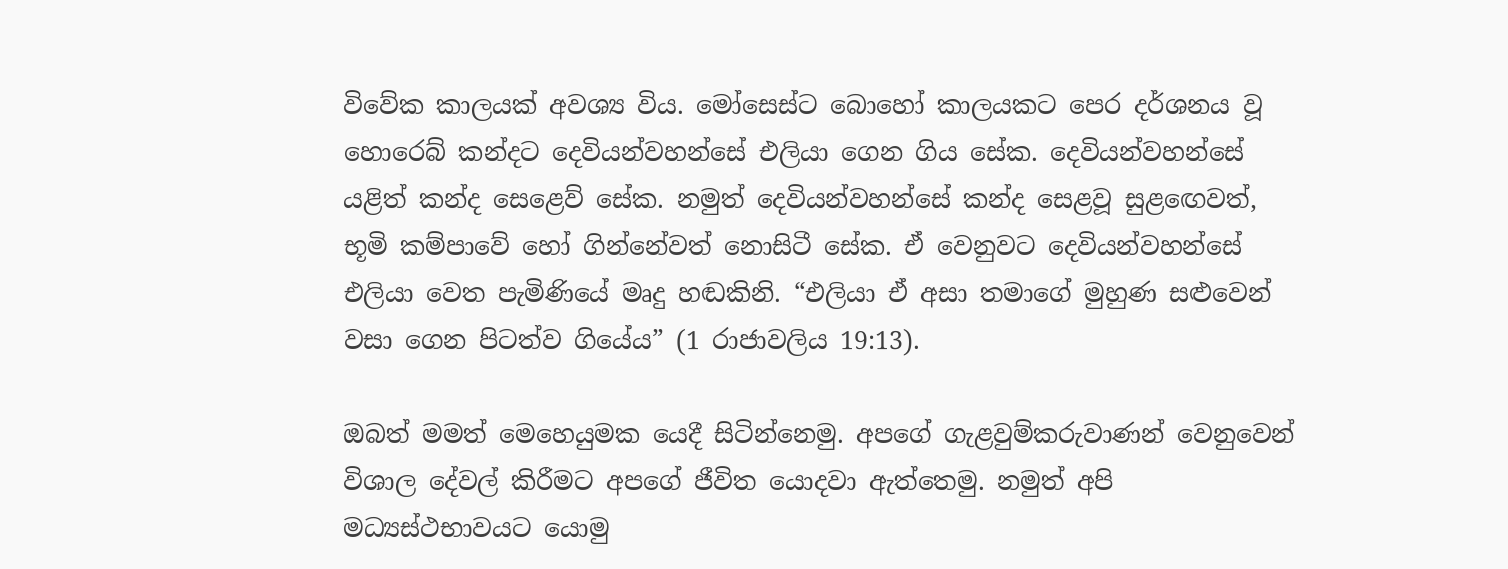විවේක කාලයක් අවශ්‍ය විය. මෝසෙස්ට බොහෝ කාලයකට පෙර දර්ශනය වූ හොරෙබ් කන්දට දෙවියන්වහන්සේ එලියා ගෙන ගිය සේක. දෙවියන්වහන්සේ යළිත් කන්ද සෙළෙව් සේක. නමුත් දෙවියන්වහන්සේ කන්ද සෙළවූ සුළඟෙවත්, භූමි කම්පාවේ හෝ ගින්නේවත් නොසිටී සේක. ඒ වෙනුවට දෙවියන්වහන්සේ එලියා වෙත පැමිණියේ මෘදු හඬකිනි. “එලියා ඒ අසා තමාගේ මුහුණ සළුවෙන් වසා ගෙන පිටත්ව ගියේය” (1 රාජාවලිය 19:13).

ඔබත් මමත් මෙහෙයුමක යෙදී සිටින්නෙමු. අපගේ ගැළවුම්කරුවාණන් වෙනුවෙන් විශාල දේවල් කිරීමට අපගේ ජීවිත යොදවා ඇත්තෙමු. නමුත් අපි මධ්‍යස්ථභාවයට යොමු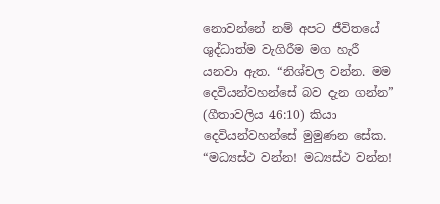නොවන්නේ නම් අපට ජීවිතයේ ශුද්ධාත්ම වැගිරීම මග හැරී යනවා ඇත. “නිශ්චල වන්න. මම දෙවියන්වහන්සේ බව දැන ගන්න” (ගීතාවලිය 46:10) කියා දෙවියන්වහන්සේ මුමුණන සේක. “මධ්‍යස්ථ වන්න! මධ්‍යස්ථ වන්න!